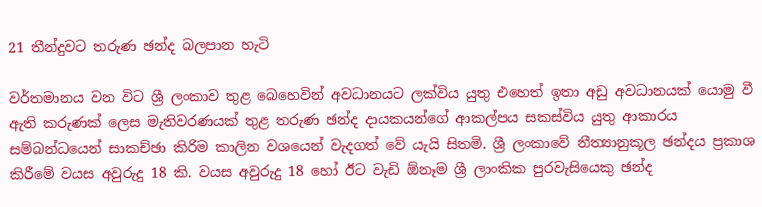21 තීන්දුවට තරුණ ඡන්ද බලපාන හැටි

වර්තමානය වන විට ශ්‍රී ලංකාව තුළ බෙහෙවින් අවධානයට ලක්විය යුතු එහෙත් ඉතා අඩු අවධානයක් යොමු වී ඇති කරුණක් ලෙස මැතිවරණයක් තුළ තරුණ ඡන්ද දායකයන්ගේ ආකල්පය සකස්විය යුතු ආකාරය සම්බන්ධයෙන් සාකච්ඡා කිරිම කාලින වශයෙන් වැදගත් වේ යැයි සිතමි. ශ්‍රී ලංකාවේ නීත්‍යානුකූල ඡන්දය ප්‍රකාශ කිරීමේ වයස අවුරුදු 18 කි. වයස අවුරුදු 18 හෝ ඊට වැඩි ඕනෑම ශ්‍රී ලාංකික පුරවැසියෙකු ඡන්ද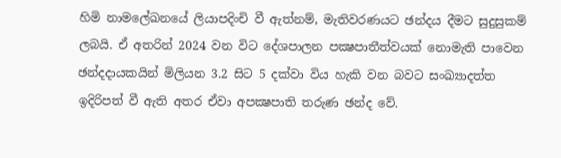හිමි නාමලේඛනයේ ලියාපදිංචි වී ඇත්නම්, මැතිවරණයට ඡන්දය දීමට සුදුසුකම් ලබයි. ඒ අතරින් 2024 වන විට දේශපාලන පක්‍ෂපාතීත්වයක් නොමැති පාවෙන ඡන්දදායකයින් මිලියන 3.2 සිට 5 දක්වා විය හැකි වන බවට සංඛ්‍යාදත්ත ඉදිරිපත් වී ඇති අතර ඒවා අපක්‍ෂපාති තරුණ ඡන්ද වේ.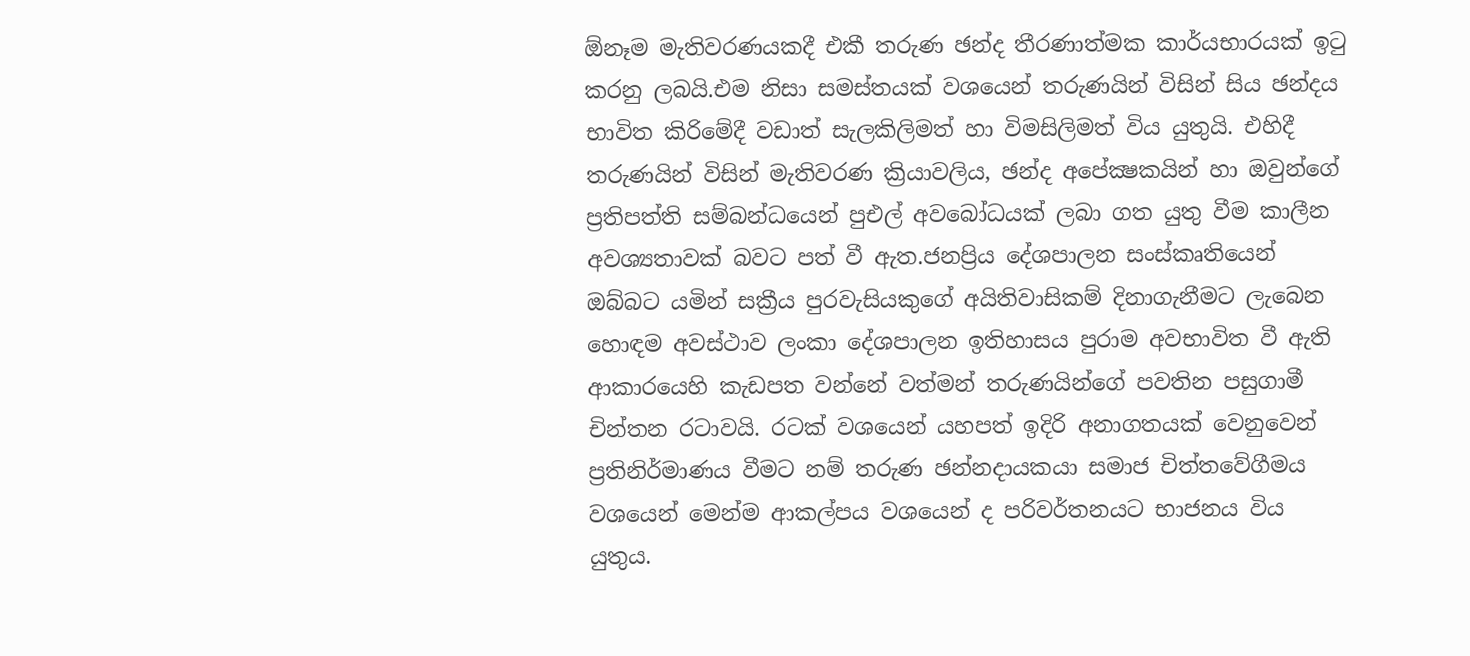ඕනෑම මැතිවරණයකදී එකී තරුණ ඡන්ද තීරණාත්මක කාර්යභාරයක් ඉටු කරනු ලබයි.එම නිසා සමස්තයක් වශයෙන් තරුණයින් විසින් සිය ඡන්දය භාවිත කිරිමේදී වඩාත් සැලකිලිමත් හා විමසිලිමත් විය යුතුයි. එහිදී තරුණයින් විසින් මැතිවරණ ක්‍රියාවලිය, ඡන්ද අපේක්‍ෂකයින් හා ඔවුන්ගේ ප්‍රතිපත්ති සම්බන්ධයෙන් පුඑල් අවබෝධයක් ලබා ගත යුතු වීම කාලීන අවශ්‍යතාවක් බවට පත් වී ඇත.ජනප්‍රිය දේශපාලන සංස්කෘතියෙන් ඔබ්බට යමින් සක්‍රීය පුරවැසියකුගේ අයිතිවාසිකම් දිනාගැනීමට ලැබෙන හොඳම අවස්ථාව ලංකා දේශපාලන ඉතිහාසය පුරාම අවභාවිත වී ඇති ආකාරයෙහි කැඩපත වන්නේ වත්මන් තරුණයින්ගේ පවතින පසුගාමී චින්තන රටාවයි. රටක් වශයෙන් යහපත් ඉදිරි අනාගතයක් වෙනුවෙන් ප්‍රතිනිර්මාණය වීමට නම් තරුණ ඡන්නදායකයා සමාජ චිත්තවේගීමය වශයෙන් මෙන්ම ආකල්පය වශයෙන් ද පරිවර්තනයට භාජනය විය යුතුය.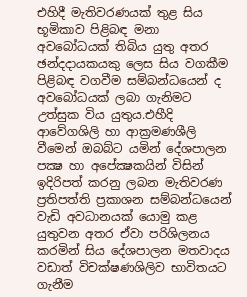එහිදී මැතිවරණයක් තුළ සිය භූමිකාව පිළිබඳ මනා අවබෝධයක් තිබිය යුතු අතර ඡන්දදායකයකු ලෙස සිය වගකීම පිළිබඳ වගවීම සම්බන්ධයෙන් ද අවබෝධයක් ලබා ගැනිමට උත්සුක විය යුතුය.එහීදි ආවේගශිලි හා ආක්‍රමණශීලි වීමෙන් ඔබබ්ට යමින් දේශපාලන පක්‍ෂ හා අපේක්‍ෂකයින් විසින් ඉදිරිපත් කරනු ලබන මැතිවරණ ප්‍රතිපත්ති ප්‍රකාශන සම්බන්ධයෙන් වැඩි අවධානයක් යොමු කළ යුතුවන අතර ඒවා පරිශිලනය කරමින් සිය දේශපාලන මතවාදය වඩාත් විචක්ෂණශිලිව භාවිතයට ගැනීම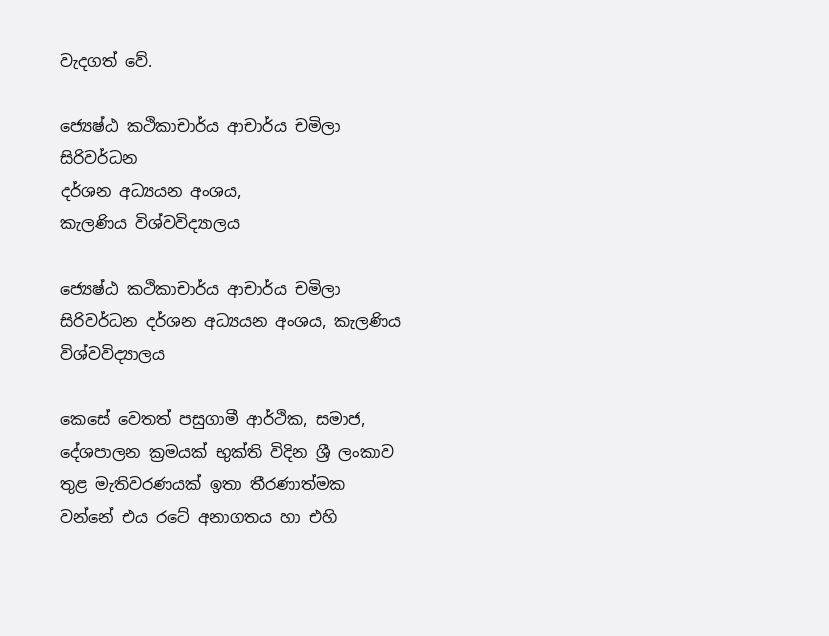වැදගත් වේ.

ජ්‍යෙෂ්ඨ කථිකාචාර්ය ආචාර්ය චමිලා සිරිවර්ධන
දර්ශන අධ්‍යයන අංශය,
කැලණිය විශ්වවිද්‍යාලය

ජ්‍යෙෂ්ඨ කථිකාචාර්ය ආචාර්ය චමිලා සිරිවර්ධන දර්ශන අධ්‍යයන අංශය, කැලණිය විශ්වවිද්‍යාලය

කෙසේ වෙතත් පසුගාමී ආර්ථික, සමාජ, දේශපාලන ක්‍රමයක් භුක්ති විදින ශ්‍රී ලංකාව තුළ මැතිවරණයක් ඉතා තීරණාත්මක වන්නේ එය රටේ අනාගතය හා එහි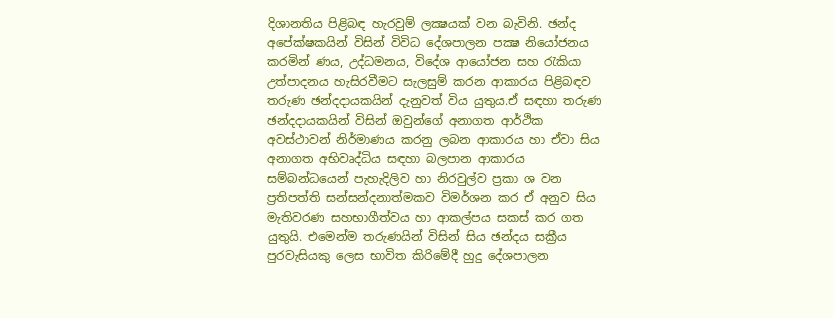දිශානතිය පිළිබඳ හැරවුම් ලක්‍ෂයක් වන බැවිනි. ඡන්ද අපේක්ෂකයින් විසින් විවිධ දේශපාලන පක්‍ෂ නියෝජනය කරමින් ණය, උද්ධමනය, විදේශ ආයෝජන සහ රැකියා උත්පාදනය හැසිරවීමට සැලසුම් කරන ආකාරය පිළිබඳව තරුණ ඡන්දදායකයින් දැනුවත් විය යුතුය.ඒ සඳහා තරුණ ඡන්දදායකයින් විසින් ඔවුන්ගේ අනාගත ආර්ථික අවස්ථාවන් නිර්මාණය කරනු ලබන ආකාරය හා ඒවා සිය අනාගත අභිවෘද්ධිය සඳහා බලපාන ආකාරය සම්බන්ධයෙන් පැහැදිලිව හා නිරවුල්ව ප්‍රකා ශ වන ප්‍රතිපත්ති සන්සන්දනාත්මකව විමර්ශන කර ඒ අනුව සිය මැතිවරණ සහභාගීත්වය හා ආකල්පය සකස් කර ගත යුතුයි. එමෙන්ම තරුණයින් විසින් සිය ඡන්දය සක්‍රීය පුරවැසියකු ලෙස භාවිත කිරිමේදී හුදු දේශපාලන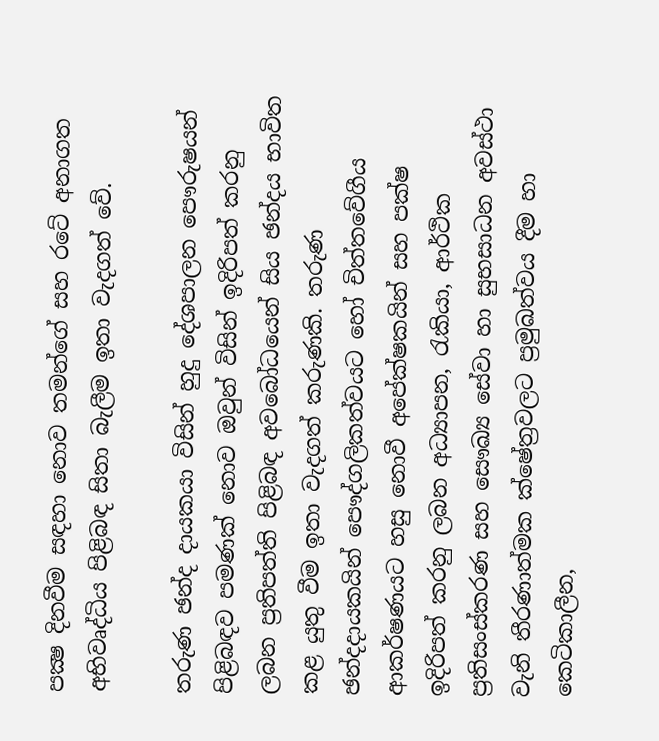පක්‍ෂ දිනවීම සඳහා නොව තමන්ගේ සහ රටේ අනාගත අභිවෘද්ධිය පිළිබඳ සිතා බැලීම ඉතා වැදගත් වේ.

තරුණ ඡන්ද දායකයා විසින් හුදු දේශපාලන පෞරුෂයන් පිළිබඳව පමණක් නොව ඔවුන් විසින් ඉදිරිපත් කරනු ලබන ප්‍රතිපත්ති පිළිබඳ අවබෝධයෙන් සිය ඡන්දය භාවිත කළ යුතු වීම ඉතා වැදගත් කරුණකි. තරුණ ඡන්දදායකයින් පෞද්ගලිකත්වයට හෝ චිත්තවේගීය ආකර්ෂණයට හසු නොවී අපේක්ෂකයින් සහ පක්ෂ ඉදිරිපත් කරනු ලබන අධ්‍යාපන, රැකියා, ආර්ථික ප්‍රතිසංස්කරණ සහ සෞඛ්‍ය සේවා හා සුභසාධන අවස්ථා වැනි තීරණාත්මක ක්ෂේත්‍රවලට ප්‍රමුඛත්වය දීම හා කෙටිකාලීන,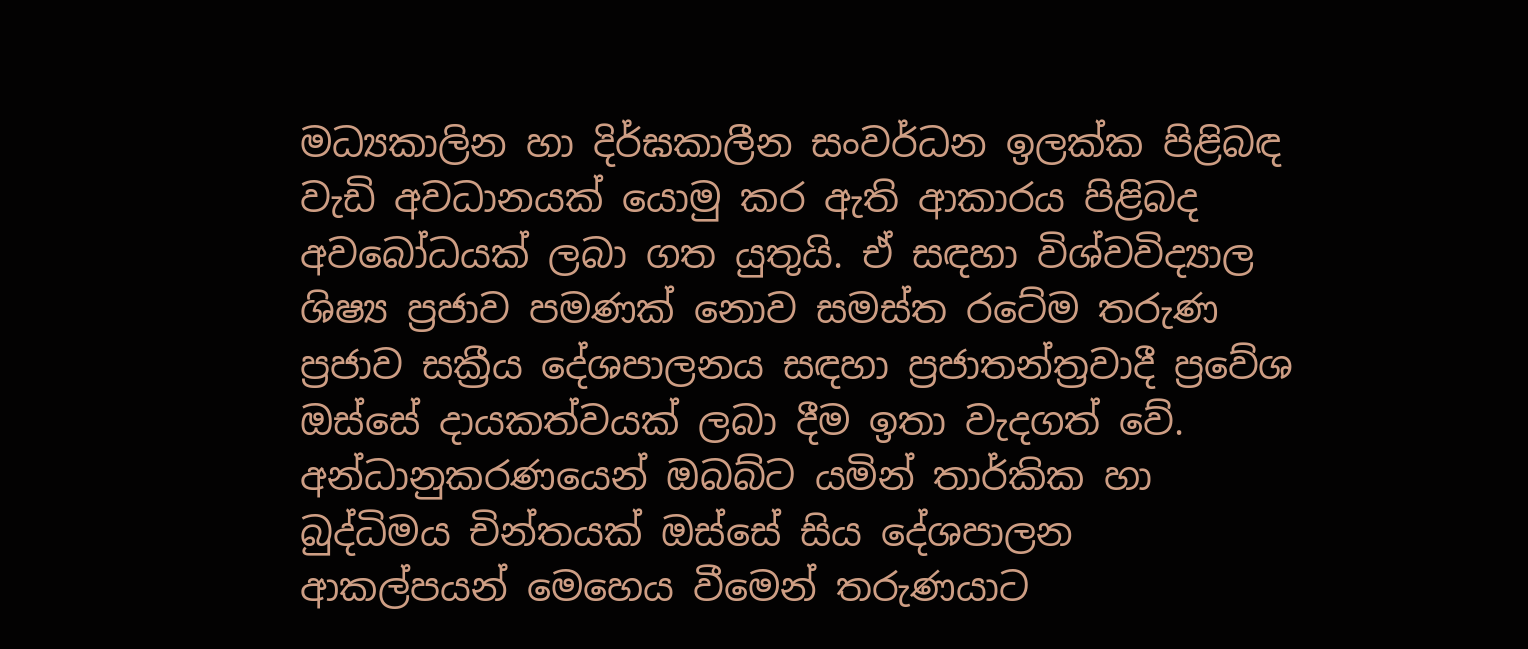මධ්‍යකාලින හා දිර්ඝකාලීන සංවර්ධන ඉලක්ක පිළිබඳ වැඩි අවධානයක් යොමු කර ඇති ආකාරය පිළිබද අවබෝධයක් ලබා ගත යුතුයි. ඒ සඳහා විශ්වවිද්‍යාල ශිෂ්‍ය ප්‍රජාව පමණක් නොව සමස්ත රටේම තරුණ ප්‍රජාව සක්‍රීය දේශපාලනය සඳහා ප්‍රජාතන්ත්‍රවාදී ප්‍රවේශ ඔස්සේ දායකත්වයක් ලබා දීම ඉතා වැදගත් වේ. අන්ධානුකරණයෙන් ඔබබ්ට යමින් තාර්කික හා බුද්ධිමය චින්තයක් ඔස්සේ සිය දේශපාලන ආකල්පයන් මෙහෙය වීමෙන් තරුණයාට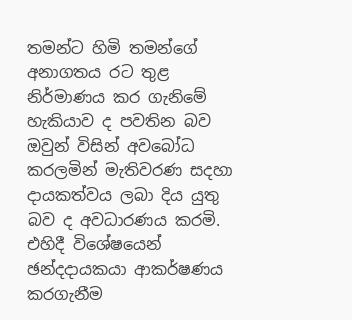තමන්ට හිමි තමන්ගේ අනාගතය රට තුළ නිර්මාණය කර ගැනිමේ හැකියාව ද පවතින බව ඔවුන් විසින් අවබෝධ කරලමින් මැතිවරණ සදහා දායකත්වය ලබා දිය යුතු බව ද අවධාරණය කරමි. එහිදී විශේෂයෙන් ඡන්දදායකයා ආකර්ෂණය කරගැනීම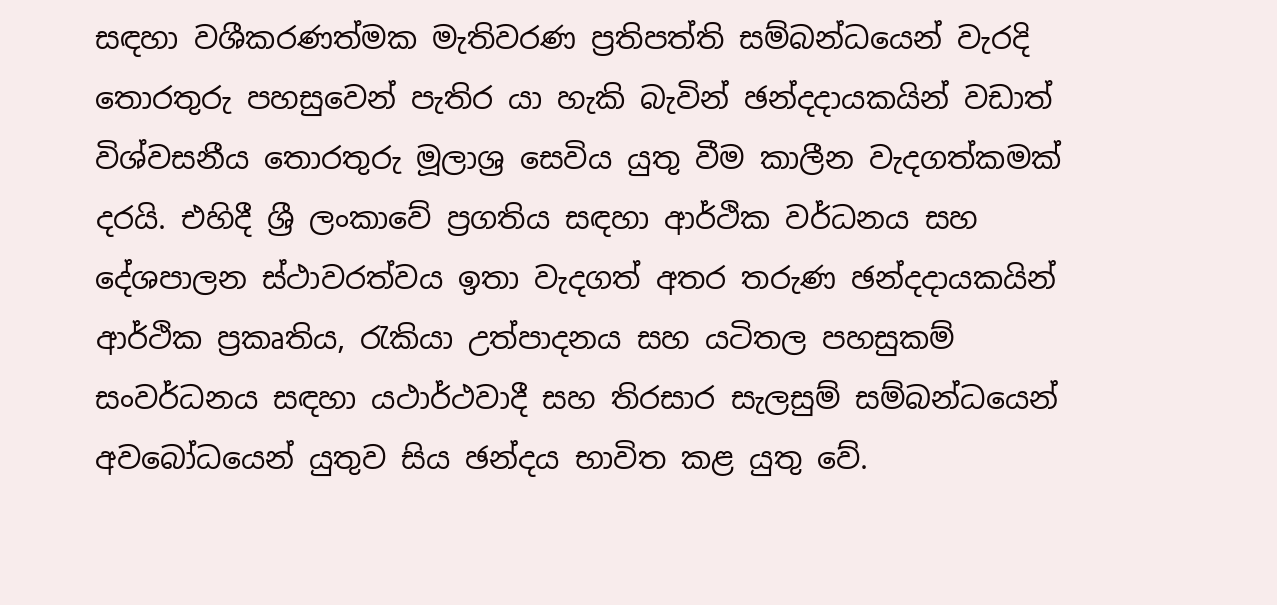සඳහා වශීකරණත්මක මැතිවරණ ප්‍රතිපත්ති සම්බන්ධයෙන් වැරදි තොරතුරු පහසුවෙන් පැතිර යා හැකි බැවින් ඡන්දදායකයින් වඩාත් විශ්වසනීය තොරතුරු මූලාශ්‍ර සෙවිය යුතු වීම කාලීන වැදගත්කමක් දරයි. එහිදී ශ්‍රී ලංකාවේ ප්‍රගතිය සඳහා ආර්ථික වර්ධනය සහ දේශපාලන ස්ථාවරත්වය ඉතා වැදගත් අතර තරුණ ඡන්දදායකයින් ආර්ථික ප්‍රකෘතිය, රැකියා උත්පාදනය සහ යටිතල පහසුකම් සංවර්ධනය සඳහා යථාර්ථවාදී සහ තිරසාර සැලසුම් සම්බන්ධයෙන් අවබෝධයෙන් යුතුව සිය ඡන්දය භාවිත කළ යුතු වේ.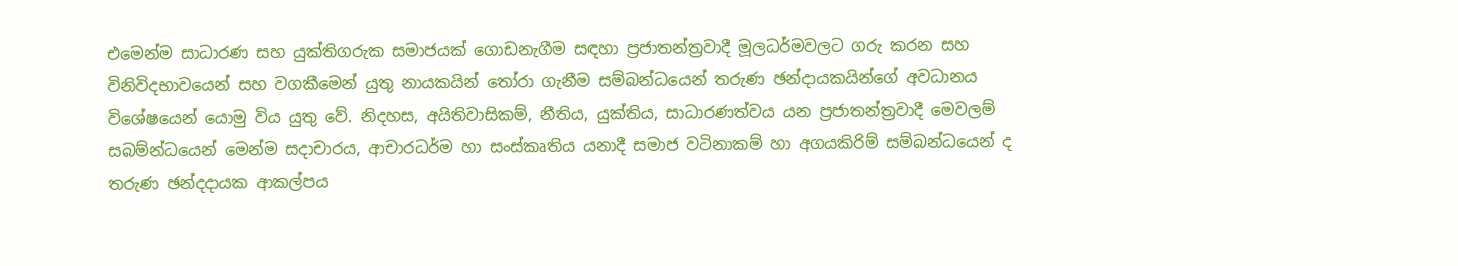එමෙන්ම සාධාරණ සහ යුක්තිගරුක සමාජයක් ගොඩනැගීම සඳහා ප්‍රජාතන්ත්‍රවාදී මූලධර්මවලට ගරු කරන සහ විනිවිදභාවයෙන් සහ වගකීමෙන් යුතු නායකයින් තෝරා ගැනීම සම්බන්ධයෙන් තරුණ ඡන්දායකයින්ගේ අවධානය විශේෂයෙන් යොමු විය යුතු වේ. නිදහස, අයිතිවාසිකම්, නීතිය, යුක්තිය, සාධාරණත්වය යන ප්‍රජාතන්ත්‍රවාදී මෙවලම් සබම්න්ධයෙන් මෙන්ම සදාචාරය, ආචාරධර්ම හා සංස්කෘතිය යනාදී සමාජ වටිනාකම් හා අගයකිරිම් සම්බන්ධයෙන් ද තරුණ ඡන්දදායක ආකල්පය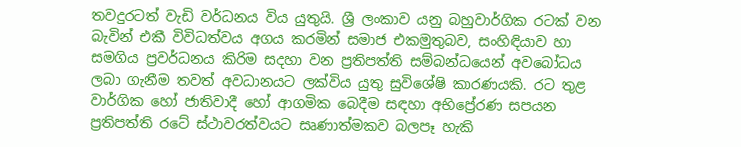තවදුරටත් වැඩි වර්ධනය විය යුතුයි. ශ්‍රී ලංකාව යනු බහුවාර්ගික රටක් වන බැවින් එකී විවිධත්වය අගය කරමින් සමාජ එකමුතුබව, සංහිඳියාව හා සමගිය ප්‍රවර්ධනය කිරිම සදහා වන ප්‍රතිපත්ති සම්බන්ධයෙන් අවබෝධය ලබා ගැනීම තවත් අවධානයට ලක්විය යුතු සුවිශේෂි කාරණයකි. රට තුළ වාර්ගික හෝ ජාතිවාදී හෝ ආගමික බෙදීම සඳහා අභිප්‍රේරණ සපයන ප්‍රතිපත්ති රටේ ස්ථාවරත්වයට සෘණාත්මකව බලපෑ හැකි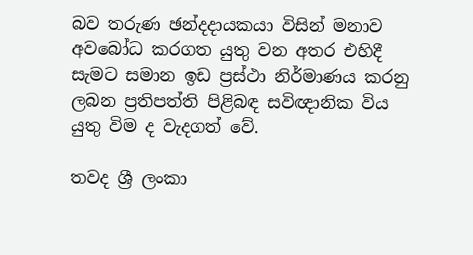බව තරුණ ඡන්දදායකයා විසින් මනාව අවබෝධ කරගත යුතු වන අතර එහිදී සැමට සමාන ඉඩ ප්‍රස්ථා නිර්මාණය කරනු ලබන ප්‍රතිපත්ති පිළිබඳ සවිඥානික විය යුතු විම ද වැදගත් වේ.

තවද ශ්‍රී ලංකා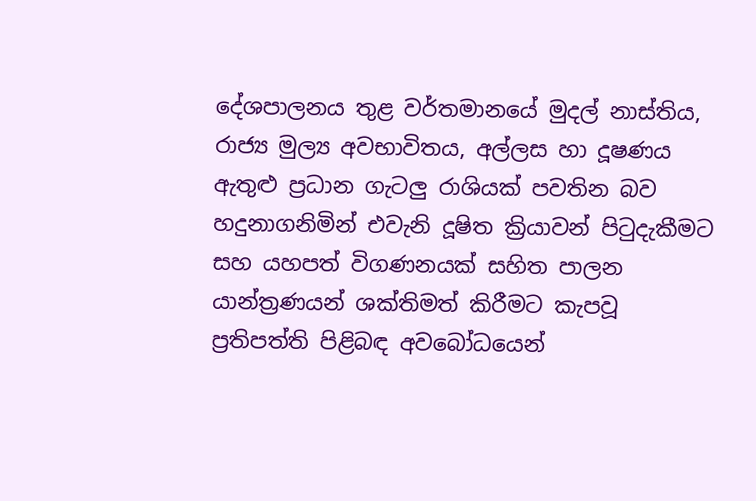දේශපාලනය තුළ වර්තමානයේ මුදල් නාස්තිය, රාජ්‍ය මුල්‍ය අවභාවිතය, අල්ලස හා දූෂණය ඇතුළු ප්‍රධාන ගැටලු රාශියක් පවතින බව හදුනාගනිමින් එවැනි දූෂිත ක්‍රියාවන් පිටුදැකීමට සහ යහපත් විගණනයක් සහිත පාලන යාන්ත්‍රණයන් ශක්තිමත් කිරීමට කැපවූ ප්‍රතිපත්ති පිළිබඳ අවබෝධයෙන්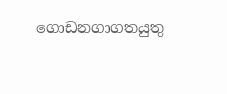ගොඩනගාගතයුතු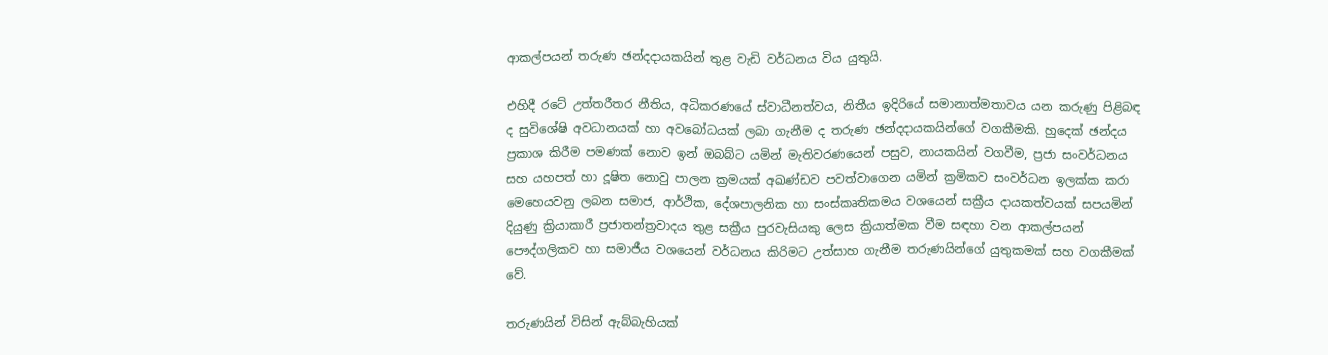ආකල්පයන් තරුණ ඡන්දදායකයින් තුළ වැඩි වර්ධනය විය යුතුයි.

එහිදී රටේ උත්තරීතර නීතිය, අධිකරණයේ ස්වාධීනත්වය, නිතීය ඉදිරියේ සමානාත්මතාවය යන කරුණු පිළිබඳ ද සුවිශේෂි අවධානයක් හා අවබෝධයක් ලබා ගැනීම ද තරුණ ඡන්දදායකයින්ගේ වගකීමකි. හුදෙක් ඡන්දය ප්‍රකාශ කිරීම පමණක් නොව ඉන් ඔබබ්ට යමින් මැතිවරණයෙන් පසුව, නායකයින් වගවීම, ප්‍රජා සංවර්ධනය සහ යහපත් හා දූෂිත නොවු පාලන ක්‍රමයක් අඛණ්ඩව පවත්වාගෙන යමින් ක්‍රමිකව සංවර්ධන ඉලක්ක කරා මෙහෙයවනු ලබන සමාජ, ආර්ථික, දේශපාලනික හා සංස්කෘතිකමය වශයෙන් සක්‍රීය දායකත්වයක් සපයමින් දියුණු ක්‍රියාකාරී ප්‍රජාතන්ත්‍රවාදය තුළ සක්‍රීය පුරවැසියකු ලෙස ක්‍රියාත්මක වීම සඳහා වන ආකල්පයන් පෞද්ගලිකව හා සමාජීය වශයෙන් වර්ධනය කිරිමට උත්සාහ ගැනීම තරුණයින්ගේ යුතුකමක් සහ වගකීමක් වේ.

තරුණයින් විසින් ඇබ්බැහියක්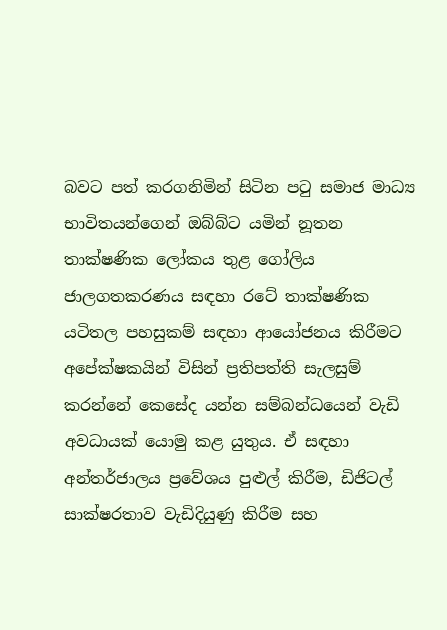බවට පත් කරගනිමින් සිටින පටු සමාජ මාධ්‍ය භාවිතයන්ගෙන් ඔබ්බ්ට යමින් නූතන තාක්ෂණික ලෝකය තුළ ගෝලිය ජාලගතකරණය සඳහා රටේ තාක්ෂණික යටිතල පහසුකම් සඳහා ආයෝජනය කිරීමට අපේක්ෂකයින් විසින් ප්‍රතිපත්ති සැලසුම් කරන්නේ කෙසේද යන්න සම්බන්ධයෙන් වැඩි අවධායක් යොමු කළ යුතුය. ඒ සඳහා අන්තර්ජාලය ප්‍රවේශය පුළුල් කිරීම, ඩිජිටල් සාක්ෂරතාව වැඩිදියුණු කිරීම සහ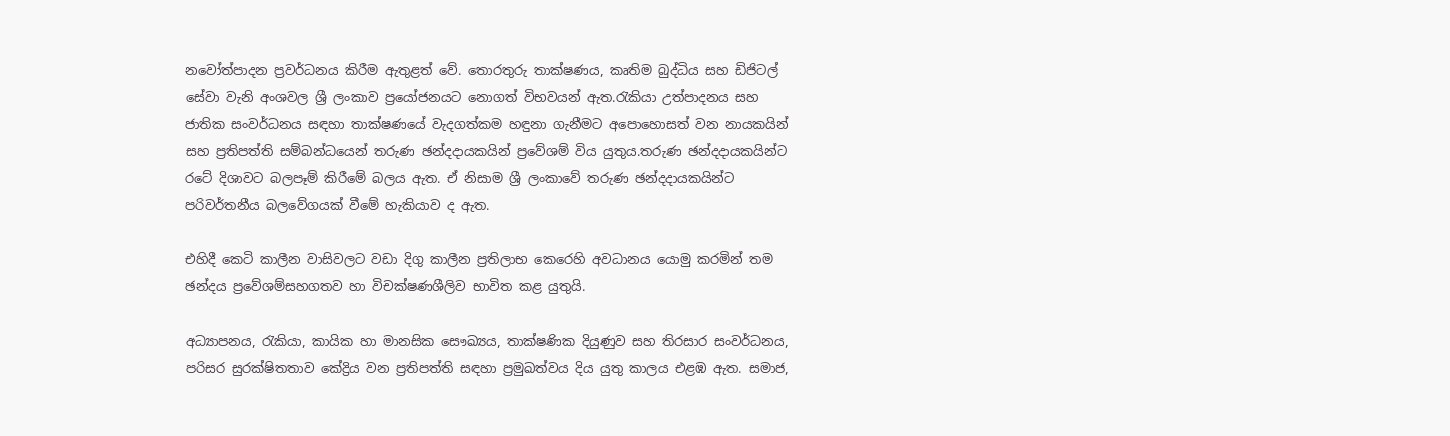නවෝත්පාදන ප්‍රවර්ධනය කිරීම ඇතුළත් වේ. තොරතුරු තාක්ෂණය, කෘතිම බුද්ධිය සහ ඩිජිටල් සේවා වැනි අංශවල ශ්‍රී ලංකාව ප්‍රයෝජනයට නොගත් විභවයන් ඇත.රැකියා උත්පාදනය සහ ජාතික සංවර්ධනය සඳහා තාක්ෂණයේ වැදගත්කම හඳුනා ගැනීමට අපොහොසත් වන නායකයින් සහ ප්‍රතිපත්ති සම්බන්ධයෙන් තරුණ ඡන්දදායකයින් ප්‍රවේශම් විය යුතුය.තරුණ ඡන්දදායකයින්ට රටේ දිශාවට බලපෑම් කිරීමේ බලය ඇත. ඒ නිසාම ශ්‍රී ලංකාවේ තරුණ ඡන්දදායකයින්ට පරිවර්තනීය බලවේගයක් වීමේ හැකියාව ද ඇත.

එහිදී කෙටි කාලීන වාසිවලට වඩා දිගු කාලීන ප්‍රතිලාභ කෙරෙහි අවධානය යොමු කරමින් තම ඡන්දය ප්‍රවේශම්සහගතව හා විචක්ෂණශීලිව භාවිත කළ යුතුයි.

අධ්‍යාපනය, රැකියා, කායික හා මානසික සෞඛ්‍යය, තාක්ෂණික දියුණුව සහ තිරසාර සංවර්ධනය, පරිසර සුරක්ෂිතතාව කේද්‍රිය වන ප්‍රතිපත්ති සඳහා ප්‍රමුඛත්වය දිය යුතු කාලය එළඹ ඇත. සමාජ,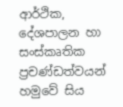ආර්ථික, දේශපාලන හා සංස්කෘතික ප්‍රචණ්ඩත්වයන් හමුවේ සිය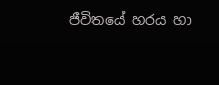ජීවිතයේ හරය හා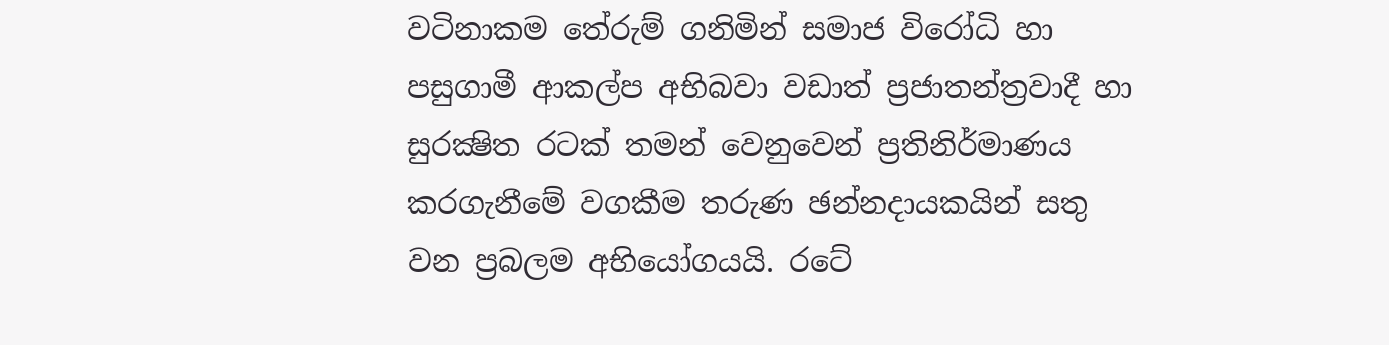වටිනාකම තේරුම් ගනිමින් සමාජ විරෝධි හා පසුගාමී ආකල්ප අභිබවා වඩාත් ප්‍රජාතන්ත්‍රවාදී හා සුරක්‍ෂිත රටක් තමන් වෙනුවෙන් ප්‍රතිනිර්මාණය කරගැනීමේ වගකීම තරුණ ඡන්නදායකයින් සතු වන ප්‍රබලම අභියෝගයයි. රටේ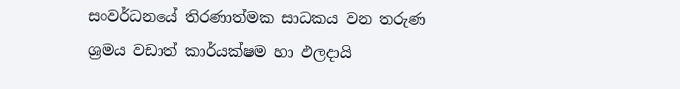සංවර්ධනයේ තිරණාත්මක සාධකය වන තරුණ ශ්‍රමය වඩාත් කාර්යක්ෂම හා ඵලදායි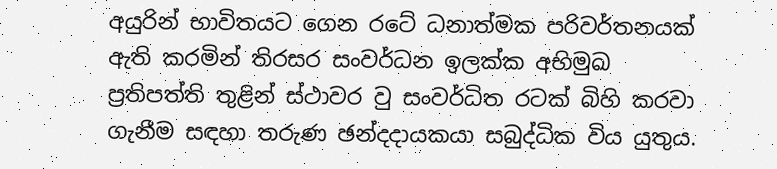අයුරින් භාවිතයට ගෙන රටේ ධනාත්මක පරිවර්තනයක් ඇති කරමින් තිරසර සංවර්ධන ඉලක්ක අභිමුඛ ප්‍රතිපත්ති තුළින් ස්ථාවර වු සංවර්ධිත රටක් බිහි කරවා ගැනීම සඳහා තරුණ ඡන්දදායකයා සබුද්ධික විය යුතුය.